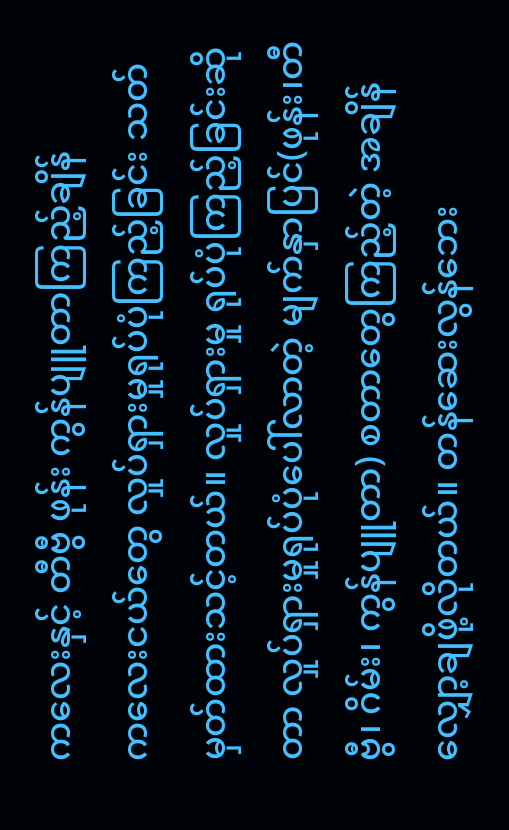ကလေးနှင့် တီဗွီ ဖုန်း ကွန်ပျူတာကြည့်ချိန်
ကလေးငယ်တွေ လှုပ်ရှားမှုရုပ်ပုံကြည့်ခြင်း သတ်မှတ်ထားသင့်တယ်။ လှုပ်ရှားမှု ရုပ်ပုံကြည့်ခြင်းဆိုတာ လှုပ်ရှားမှုရုပ်ပုံပေါ်လာတဲ့ မျက်နှာပြင်(ဖုန်း၊တီဗွီ၊ ဂိမ်း၊ ကွန်ပျူတာ) စတာတွေကြည့်တဲ့ အချိန်လျှော့ချဖို့လိုတယ်။ တန်ဆေးလွန်ဘေး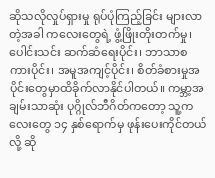ဆိုသလိုလှုပ်ရှားမှု ရုပ်ပုံကြည့်ခြင်း များလာတဲ့အခါ ကလေးတွေရဲ့ ဖွံ့ဖြိုးတိုးတက်မှု၊ ပေါင်းသင်း ဆက်ဆံရေးပိုင်း၊ ဘာသာစကားပိုင်း၊ အမူအကျင့်ပိုင်း၊ စိတ်ခံစားမှုအပိုင်းတွေမှာထိခိုက်လာနိုင်ပါတယ်။ ကမ္ဘာ့အချမ်းသာဆုံး ပုဂ္ဂိုလ်ဘီဂိတ်ကတော့ သူ့ကလေးတွေ ၁၄ နှစ်ရောက်မှ ဖုန်းပေးကိုင်တယ်လို့ ဆို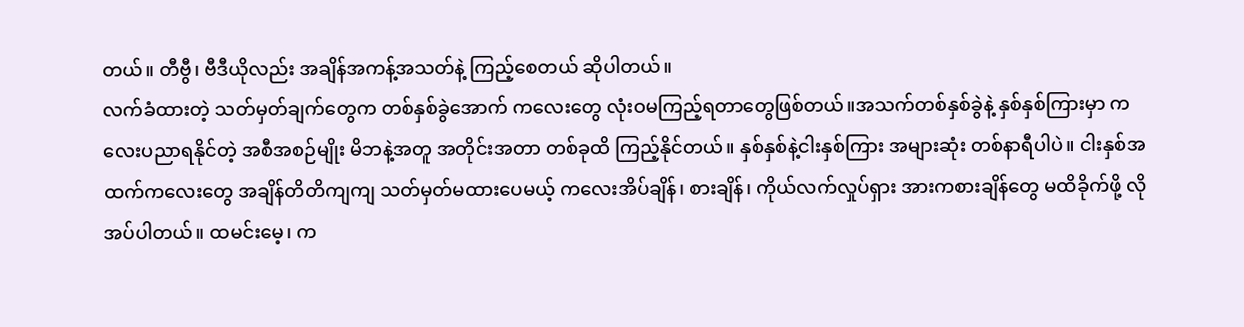တယ်။ တီဗွီ၊ ဗီဒီယိုလည်း အချိန်အကန့်အသတ်နဲ့ ကြည့်စေတယ် ဆိုပါတယ်။
လက်ခံထားတဲ့ သတ်မှတ်ချက်တွေက တစ်နှစ်ခွဲအောက် ကလေးတွေ လုံးဝမကြည့်ရတာတွေဖြစ်တယ်။အသက်တစ်နှစ်ခွဲနဲ့ နှစ်နှစ်ကြားမှာ ကလေးပညာရနိုင်တဲ့ အစီအစဉ်မျိုး မိဘနဲ့အတူ အတိုင်းအတာ တစ်ခုထိ ကြည့်နိုင်တယ်။ နှစ်နှစ်နဲ့ငါးနှစ်ကြား အများဆုံး တစ်နာရီပါပဲ။ ငါးနှစ်အထက်ကလေးတွေ အချိန်တိတိကျကျ သတ်မှတ်မထားပေမယ့် ကလေးအိပ်ချိန်၊ စားချိန်၊ ကိုယ်လက်လှုပ်ရှား အားကစားချိန်တွေ မထိခိုက်ဖို့ လိုအပ်ပါတယ်။ ထမင်းမေ့၊ က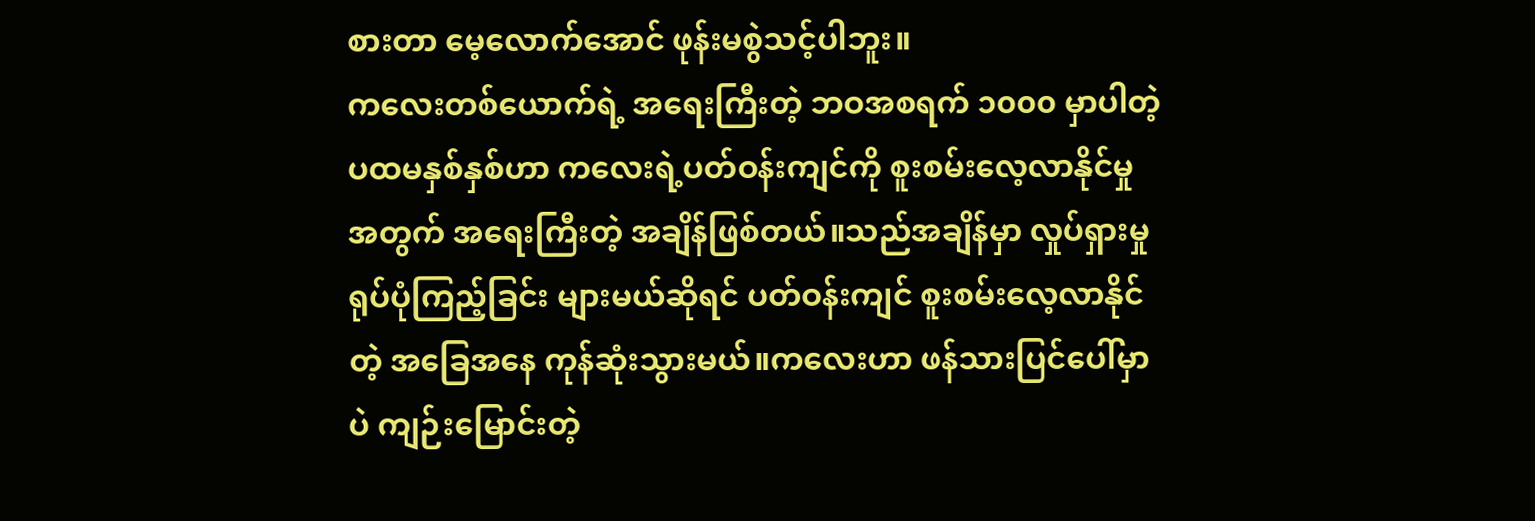စားတာ မေ့လောက်အောင် ဖုန်းမစွဲသင့်ပါဘူး။
ကလေးတစ်ယောက်ရဲ့ အရေးကြီးတဲ့ ဘဝအစရက် ၁၀၀၀ မှာပါတဲ့ ပထမနှစ်နှစ်ဟာ ကလေးရဲ့ပတ်ဝန်းကျင်ကို စူးစမ်းလေ့လာနိုင်မှုအတွက် အရေးကြီးတဲ့ အချိန်ဖြစ်တယ်။သည်အချိန်မှာ လှုပ်ရှားမှု ရုပ်ပုံကြည့်ခြင်း များမယ်ဆိုရင် ပတ်ဝန်းကျင် စူးစမ်းလေ့လာနိုင်တဲ့ အခြေအနေ ကုန်ဆုံးသွားမယ်။ကလေးဟာ ဖန်သားပြင်ပေါ်မှာပဲ ကျဉ်းမြောင်းတဲ့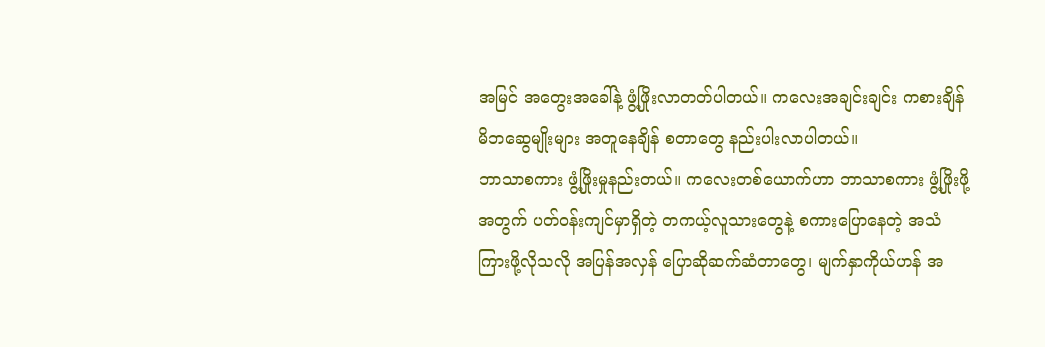အမြင် အတွေးအခေါ်နဲ့ ဖွံ့ဖြိုးလာတတ်ပါတယ်။ ကလေးအချင်းချင်း ကစားချိန် မိဘဆွေမျိုးများ အတူနေချိန် စတာတွေ နည်းပါးလာပါတယ်။
ဘာသာစကား ဖွံ့ဖြိုးမှုနည်းတယ်။ ကလေးတစ်ယောက်ဟာ ဘာသာစကား ဖွံ့ဖြိုးဖို့အတွက် ပတ်ဝန်းကျင်မှာရှိတဲ့ တကယ့်လူသားတွေနဲ့ စကားပြောနေတဲ့ အသံကြားဖို့လိုသလို အပြန်အလှန် ပြောဆိုဆက်ဆံတာတွေ၊ မျက်နှာကိုယ်ဟန် အ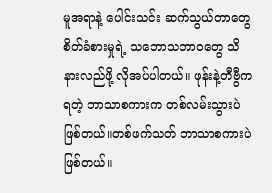မူအရာနဲ့ ပေါင်းသင်း ဆက်သွယ်တာတွေ စိတ်ခံစားမှုရဲ့ သဘောသဘာဝတွေ သိနားလည်ဖို့ လိုအပ်ပါတယ်။ ဖုန်းနဲ့တီဗွီကရတဲ့ ဘာသာစကားက တစ်လမ်းသွားပဲဖြစ်တယ်။တစ်ဖက်သတ် ဘာသာစကားပဲဖြစ်တယ်။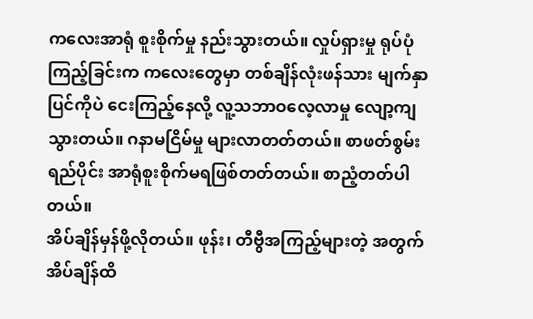ကလေးအာရုံ စူးစိုက်မှု နည်းသွားတယ်။ လှုပ်ရှားမှု ရုပ်ပုံကြည့်ခြင်းက ကလေးတွေမှာ တစ်ချိန်လုံးဖန်သား မျက်နှာပြင်ကိုပဲ ငေးကြည့်နေလို့ လူ့သဘာဝလေ့လာမှု လျော့ကျသွားတယ်။ ဂနာမငြိမ်မှု များလာတတ်တယ်။ စာဖတ်စွမ်းရည်ပိုင်း အာရုံစူးစိုက်မရဖြစ်တတ်တယ်။ စာညံ့တတ်ပါတယ်။
အိပ်ချိန်မှန်ဖို့လိုတယ်။ ဖုန်း၊ တီဗွီအကြည့်များတဲ့ အတွက် အိပ်ချိန်ထိ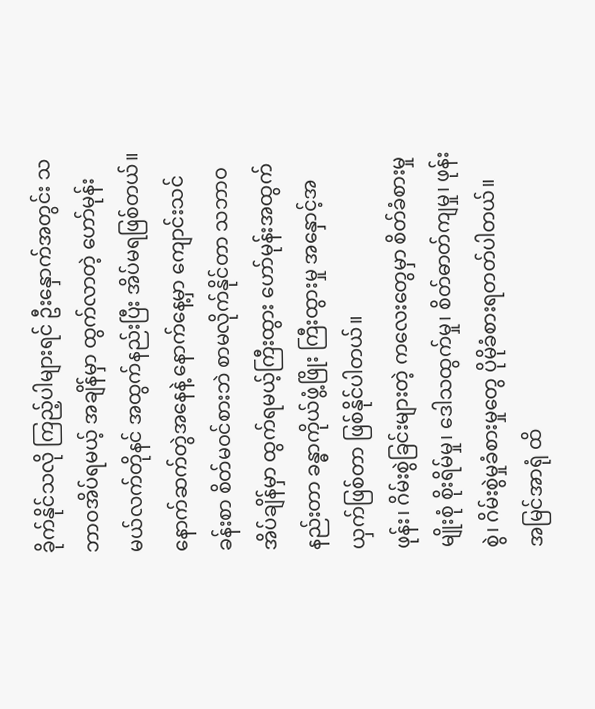ခိုက်နိုင်သလို ကြည့်ပါများရင် ဦးနှောက်အတွင်း သဘာဝအိပ်ရမယ့် အချိန်မှာ ထွက်လာတဲ့ ဟော်မုန်းမယ်လက်တိုနင် အထွက်နည်းပြီး အိပ်မရဖြစ်တယ်။ နောက်ဆက်တွဲအနေနဲ့ နောက်နေ့မှာ ကျောင်းသင်ခန်းစာ စိတ်မဝင်စားဘဲ စာမလိုက်နိုင်တာ သဘာဝအိပ်ချိန်မှာ ထွက်ရမယ့်ကြီးထွား ဟော်မုန်းအထွက်နည်းတာ ခန္ဓာကိုယ်ဖွံ့ဖြိုး ကြီးထွားမှု အနှောင့်အယှက်ဖြစ်တာ ဖြစ်နိုင်ပါတယ်။
ဖုန်း၊ ဂိမ်းစွဲခြင်းများတဲ့ ကလေးတွေမှာ စိတ်ခံစားမှုမျိုးစုံ စိုးရိမ်မှု၊ ဒေါသထွက်မှု၊ စိတ်ဓာတ်ကျမှု၊ ဖုန်းစွဲ၊ ဂိမ်းစွဲမှုခံစားမှုတွေ ပိုမိုခံစားရတတ်ပါတယ်။
အမြင်အာရုံ ထိ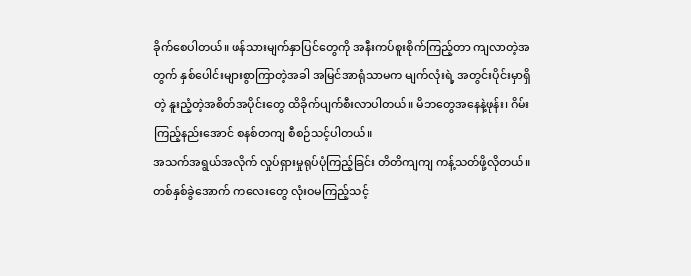ခိုက်စေပါတယ်။ ဖန်သားမျက်နှာပြင်တွေကို အနီးကပ်စူးစိုက်ကြည့်တာ ကျလာတဲ့အတွက် နှစ်ပေါင်းများစွာကြာတဲ့အခါ အမြင်အာရုံသာမက မျက်လုံးရဲ့ အတွင်းပိုင်းမှာရှိတဲ့ နူးညံ့တဲ့အစိတ်အပိုင်းတွေ ထိခိုက်ပျက်စီးလာပါတယ်။ မိဘတွေအနေနဲ့ဖုန်း၊ ဂိမ်းကြည့်နည်းအောင် စနစ်တကျ စီစဉ်သင့်ပါတယ်။
အသက်အရွယ်အလိုက် လှုပ်ရှားမှုရုပ်ပုံကြည့်ခြင်း တိတိကျကျ ကန့်သတ်ဖို့လိုတယ်။ တစ်နှစ်ခွဲအောက် ကလေးတွေ လုံးဝမကြည့်သင့်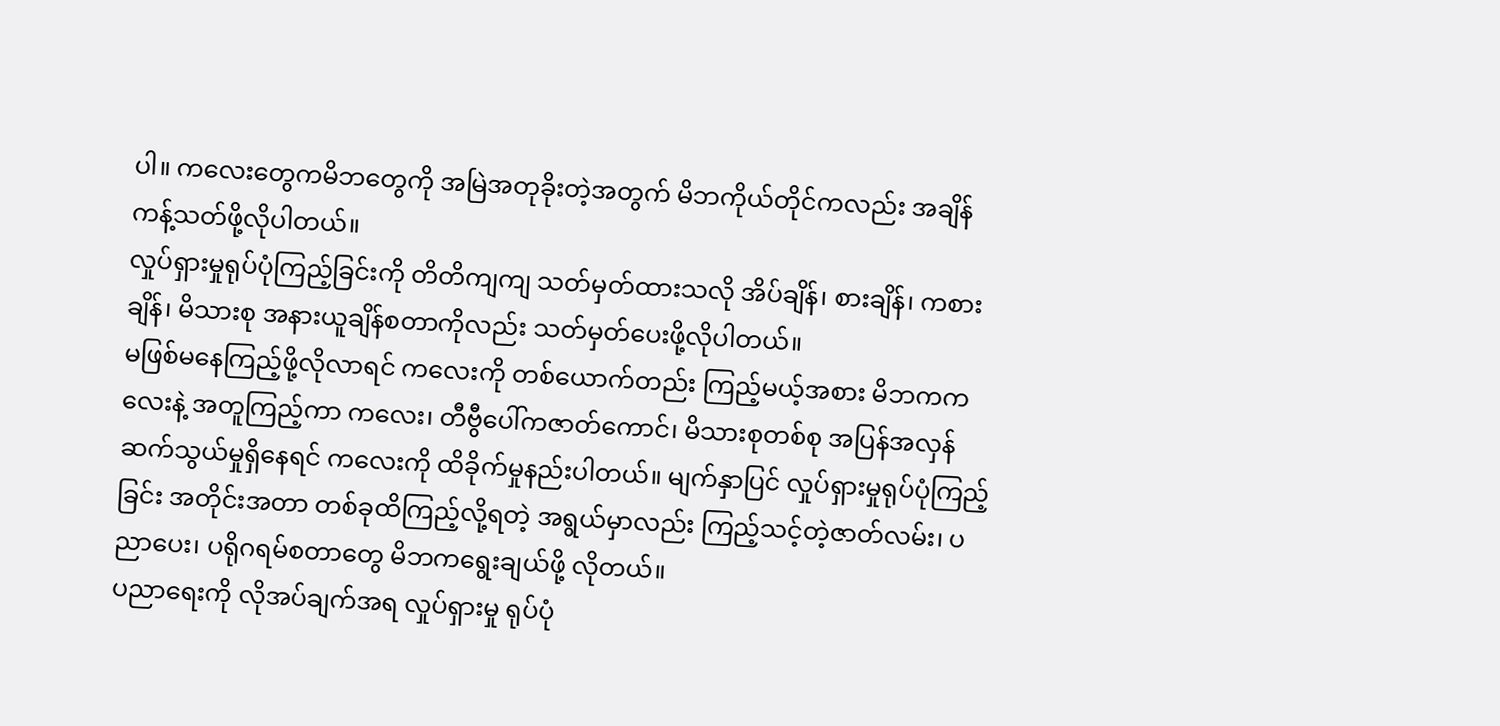ပါ။ ကလေးတွေကမိဘတွေကို အမြဲအတုခိုးတဲ့အတွက် မိဘကိုယ်တိုင်ကလည်း အချိန်ကန့်သတ်ဖို့လိုပါတယ်။
လှုပ်ရှားမှုရုပ်ပုံကြည့်ခြင်းကို တိတိကျကျ သတ်မှတ်ထားသလို အိပ်ချိန်၊ စားချိန်၊ ကစားချိန်၊ မိသားစု အနားယူချိန်စတာကိုလည်း သတ်မှတ်ပေးဖို့လိုပါတယ်။
မဖြစ်မနေကြည့်ဖို့လိုလာရင် ကလေးကို တစ်ယောက်တည်း ကြည့်မယ့်အစား မိဘကကလေးနဲ့ အတူကြည့်ကာ ကလေး၊ တီဗွီပေါ်ကဇာတ်ကောင်၊ မိသားစုတစ်စု အပြန်အလှန် ဆက်သွယ်မှုရှိနေရင် ကလေးကို ထိခိုက်မှုနည်းပါတယ်။ မျက်နှာပြင် လှုပ်ရှားမှုရုပ်ပုံကြည့်ခြင်း အတိုင်းအတာ တစ်ခုထိကြည့်လို့ရတဲ့ အရွယ်မှာလည်း ကြည့်သင့်တဲ့ဇာတ်လမ်း၊ ပညာပေး၊ ပရိုဂရမ်စတာတွေ မိဘကရွေးချယ်ဖို့ လိုတယ်။
ပညာရေးကို လိုအပ်ချက်အရ လှုပ်ရှားမှု ရုပ်ပုံ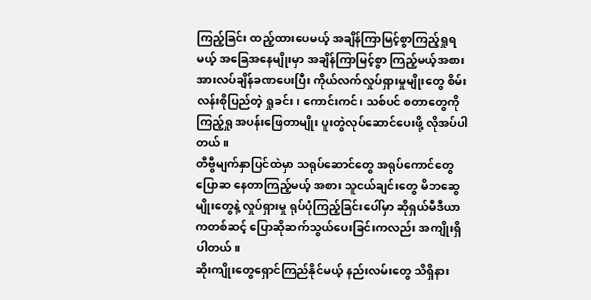ကြည့်ခြင်း ထည့်ထားပေမယ့် အချိန်ကြာမြင့်စွာကြည့်ရှုရမယ့် အခြေအနေမျိုးမှာ အချိန်ကြာမြင့်စွာ ကြည့်မယ့်အစား အားလပ်ချိန်ခဏပေးပြီး ကိုယ်လက်လှုပ်ရှားမှုမျိုးတွေ စိမ်းလန်းစိုပြည်တဲ့ ရှုခင်း၊ ကောင်းကင်၊ သစ်ပင် စတာတွေကိုကြည့်ရှု အပန်းဖြေတာမျိုး ပူးတွဲလုပ်ဆောင်ပေးဖို့ လိုအပ်ပါတယ်။
တီဗွီမျက်နှာပြင်ထဲမှာ သရုပ်ဆောင်တွေ အရုပ်ကောင်တွေပြောဆ နေတာကြည့်မယ့် အစား သူငယ်ချင်းတွေ မိဘဆွေမျိုးတွေနဲ့ လှုပ်ရှားမှု ရုပ်ပုံကြည့်ခြင်းပေါ်မှာ ဆိုရှယ်မီဒီယာကတစ်ဆင့် ပြောဆိုဆက်သွယ်ပေးခြင်းကလည်း အကျိုးရှိပါတယ်။
ဆိုးကျိုးတွေရှောင်ကြည်နိုင်မယ့် နည်းလမ်းတွေ သိရှိနား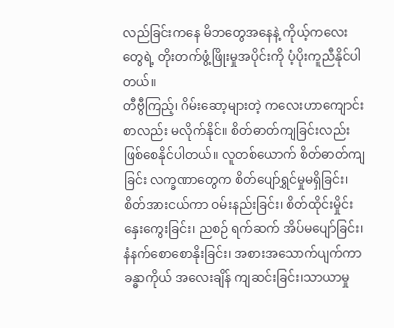လည်ခြင်းကနေ မိဘတွေအနေနဲ့ ကိုယ့်ကလေးတွေရဲ့ တိုးတက်ဖွံ့ဖြိုးမှုအပိုင်းကို ပံ့ပိုးကူညီနိုင်ပါတယ်။
တီဗွီကြည့်၊ ဂိမ်းဆော့များတဲ့ ကလေးဟာကျောင်းစာလည်း မလိုက်နိုင်။ စိတ်ဓာတ်ကျခြင်းလည်း ဖြစ်စေနိုင်ပါတယ်။ လူတစ်ယောက် စိတ်ဓာတ်ကျခြင်း လက္ခဏာတွေက စိတ်ပျော်ရွှင်မှုမရှိခြင်း၊ စိတ်အားငယ်ကာ ဝမ်းနည်းခြင်း၊ စိတ်ထိုင်းမှိုင်း နှေးကွေးခြင်း၊ ညစဉ် ရက်ဆက် အိပ်မပျော်ခြင်း၊ နံနက်စောစောနိုးခြင်း၊ အစားအသောက်ပျက်ကာ ခန္ဓာကိုယ် အလေးချိန် ကျဆင်းခြင်း၊သာယာမှု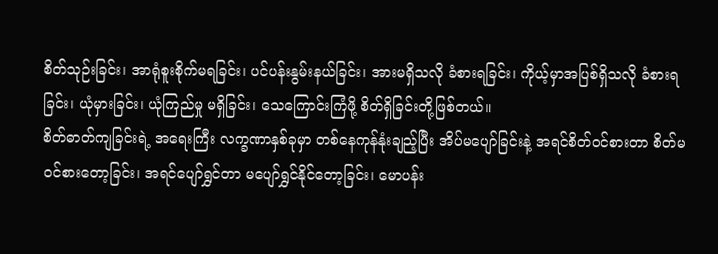စိတ်သုဉ်းခြင်း၊ အာရုံစူးစိုက်မရခြင်း၊ ပင်ပန်းနွမ်းနယ်ခြင်း၊ အားမရှိသလို ခံစားရခြင်း၊ ကိုယ့်မှာအပြစ်ရှိသလို ခံစားရခြင်း၊ ယုံမှားခြင်း၊ ယုံကြည်မှု မရှိခြင်း၊ သေကြောင်းကြံဖို့ စိတ်ရှိခြင်းတို့ဖြစ်တယ်။
စိတ်ဓာတ်ကျခြင်းရဲ့ အရေးကြီး လက္ခဏာနှစ်ခုမှာ တစ်နေကုန်နုံးချည့်ပြီး အိပ်မပျော်ခြင်းနဲ့ အရင်စိတ်ဝင်စားတာ စိတ်မဝင်စားတော့ခြင်း၊ အရင်ပျော်ရွှင်တာ မပျော်ရွှင်နိုင်တော့ခြင်း၊ မောပန်း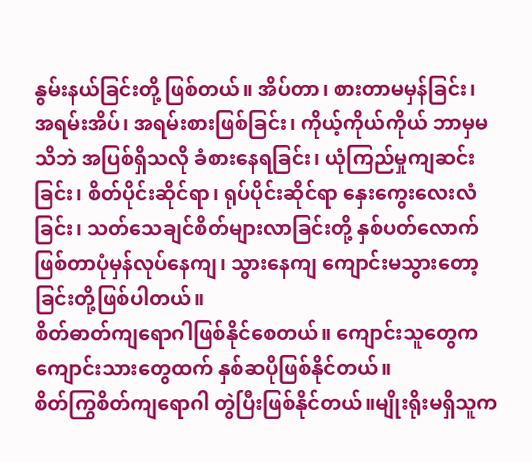နွမ်းနယ်ခြင်းတို့ ဖြစ်တယ်။ အိပ်တာ၊ စားတာမမှန်ခြင်း၊ အရမ်းအိပ်၊ အရမ်းစားဖြစ်ခြင်း၊ ကိုယ့်ကိုယ်ကိုယ် ဘာမှမသိဘဲ အပြစ်ရှိသလို ခံစားနေရခြင်း၊ ယုံကြည်မှုကျဆင်းခြင်း၊ စိတ်ပိုင်းဆိုင်ရာ၊ ရုပ်ပိုင်းဆိုင်ရာ နှေးကွေးလေးလံခြင်း၊ သတ်သေချင်စိတ်များလာခြင်းတို့ နှစ်ပတ်လောက် ဖြစ်တာပုံမှန်လုပ်နေကျ၊ သွားနေကျ ကျောင်းမသွားတော့ခြင်းတို့ဖြစ်ပါတယ်။
စိတ်ဓာတ်ကျရောဂါဖြစ်နိုင်စေတယ်။ ကျောင်းသူတွေက ကျောင်းသားတွေထက် နှစ်ဆပိုဖြစ်နိုင်တယ်။
စိတ်ကြွစိတ်ကျရောဂါ တွဲပြီးဖြစ်နိုင်တယ်။မျိုးရိုးမရှိသူက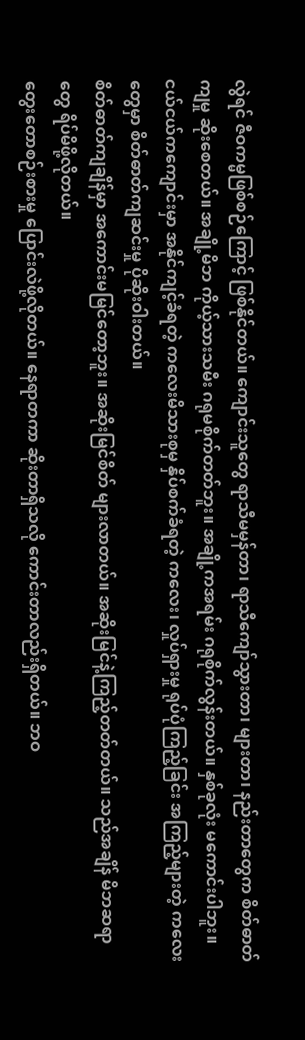လွဲရင် ဇီဝကမ္မဖြစ်စဉ်ကြောင့် ဖြစ်နိုင်တယ်။ ကျောင်းသူတွေ ရာသီမမှန်တာ၊ ရာသီကျော်သွားတာ၊ များတာ၊ နည်းတာတွေက စိတ်ဓာတ်ကျမှု ဆိုးစေတယ်။ အချို့မိဘ ကိုယ့်သားသမီး ဂရုမစိုက်တတ်ဘူး။ အချို့ကအရမ်း ဂရုစိုက်လွန်းတယ်။ နှစ်ခုလုံး မကောင်းပါဘူး။ ငယ်ငယ်ကကျောင်းမှာ အနိုင်ကျင့်ခံရတဲ့ ကလေးမိသားစုမှ နှိပ်စက်ခံရတဲ့ ကလေး၊ လှုပ်ရှားမှု ရုပ်ပုံကြည့်ခြင်း အကြည့်များတဲ့ ကလေးတွေမှာ စိတ်ဓာတ်ကျဆင်းမှု ပိုဆိုးဝါးတယ်။
စိတ်ဓာတ်ကျချိန်မှာ အကောင်းမမြင်တော့ဘူး။ အဆိုးမြင်စိတ် များလာတယ်။ အဆိုးမြင်နဲ့ကြည့်တတ်တယ်။ သည်အချိန် မိဘဆရာတွေ ရိပ်မိဖို့လိုတယ်။
တွေးတောစဉ်းစားမှု ပြောင်းလဲဖို့လိုတယ်။ နေရာတကာ ဆိုးတာရှိသလို ကောင်းတာလည်းရှိတယ်။ ဘဝ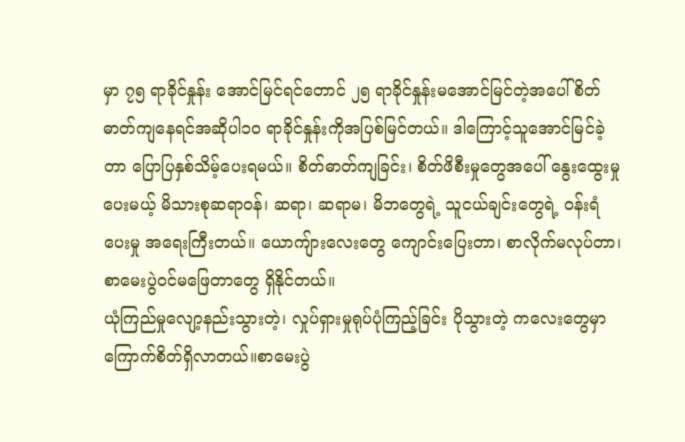မှာ ၇၅ ရာခိုင်နှုန်း အောင်မြင်ရင်တောင် ၂၅ ရာခိုင်နှုန်းမအောင်မြင်တဲ့အပေါ် စိတ်ဓာတ်ကျနေရင်အဆိုပါ၁၀ ရာခိုင်နှုန်းကိုအပြစ်မြင်တယ်။ ဒါကြောင့်သူအောင်မြင်ခဲ့တာ ပြောပြနှစ်သိမ့်ပေးရမယ်။ စိတ်ဓာတ်ကျခြင်း၊ စိတ်ဖိစီးမှုတွေအပေါ် နွေးထွေးမှုပေးမယ့် မိသားစုဆရာဝန်၊ ဆရာ၊ ဆရာမ၊ မိဘတွေရဲ့ သူငယ်ချင်းတွေရဲ့ ဝန်းရံပေးမှု အရေးကြီးတယ်။ ယောကျ်ားလေးတွေ ကျောင်းပြေးတာ၊ စာလိုက်မလုပ်တာ၊ စာမေးပွဲဝင်မဖြေတာတွေ ရှိနိုင်တယ်။
ယုံကြည်မှုလျော့နည်းသွားတဲ့၊ လှုပ်ရှားမှုရုပ်ပုံကြည့်ခြင်း ပိုသွားတဲ့ ကလေးတွေမှာ ကြောက်စိတ်ရှိလာတယ်။စာမေးပွဲ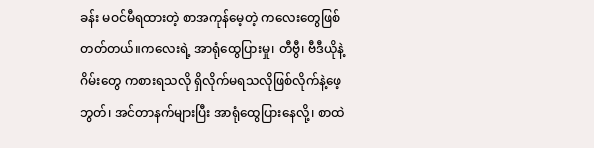ခန်း မဝင်မီရထားတဲ့ စာအကုန်မေ့တဲ့ ကလေးတွေဖြစ်တတ်တယ်။ကလေးရဲ့ အာရုံထွေပြားမှု၊ တီဗွီ၊ ဗီဒီယိုနဲ့ဂိမ်းတွေ ကစားရသလို ရှိလိုက်မရသလိုဖြစ်လိုက်နဲ့ဖေ့ဘွတ်၊ အင်တာနက်များပြီး အာရုံထွေပြားနေလို့၊ စာထဲ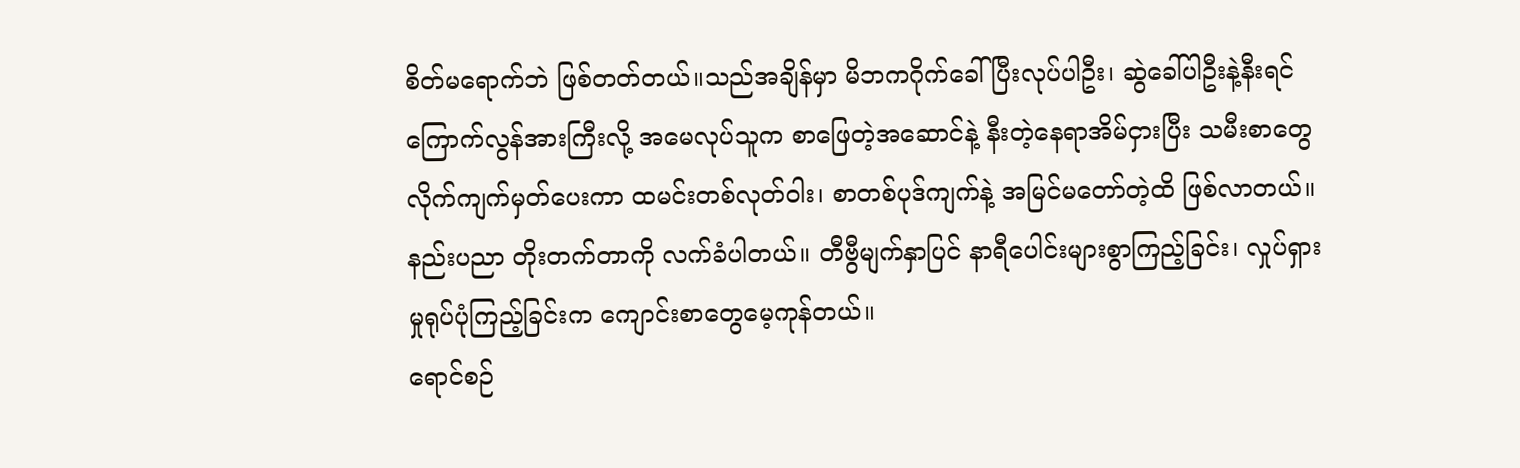စိတ်မရောက်ဘဲ ဖြစ်တတ်တယ်။သည်အချိန်မှာ မိဘကဂိုက်ခေါ်ပြီးလုပ်ပါဦး၊ ဆွဲခေါ်ပါဦးနဲ့နီးရင် ကြောက်လွန်အားကြီးလို့ အမေလုပ်သူက စာဖြေတဲ့အဆောင်နဲ့ နီးတဲ့နေရာအိမ်ငှားပြီး သမီးစာတွေ လိုက်ကျက်မှတ်ပေးကာ ထမင်းတစ်လုတ်ဝါး၊ စာတစ်ပုဒ်ကျက်နဲ့ အမြင်မတော်တဲ့ထိ ဖြစ်လာတယ်။
နည်းပညာ တိုးတက်တာကို လက်ခံပါတယ်။ တီဗွီမျက်နှာပြင် နာရီပေါင်းများစွာကြည့်ခြင်း၊ လှုပ်ရှားမှုရုပ်ပုံကြည့်ခြင်းက ကျောင်းစာတွေမေ့ကုန်တယ်။
ရောင်စဉ်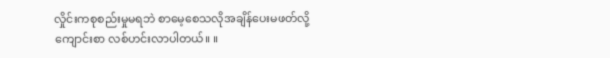လှိုင်းကစုစည်းမှုမရဘဲ စာမေ့စေသလိုအချိန်ပေးမဖတ်လို့ ကျောင်းစာ လစ်ဟင်းလာပါတယ်။ ။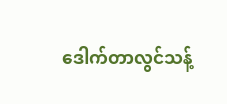ဒေါက်တာလွင်သန့်